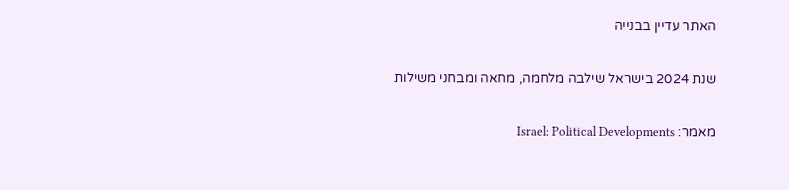האתר עדיין בבנייה

שנת 2024 בישראל שילבה מלחמה, מחאה ומבחני משילות

מאמר: Israel: Political Developments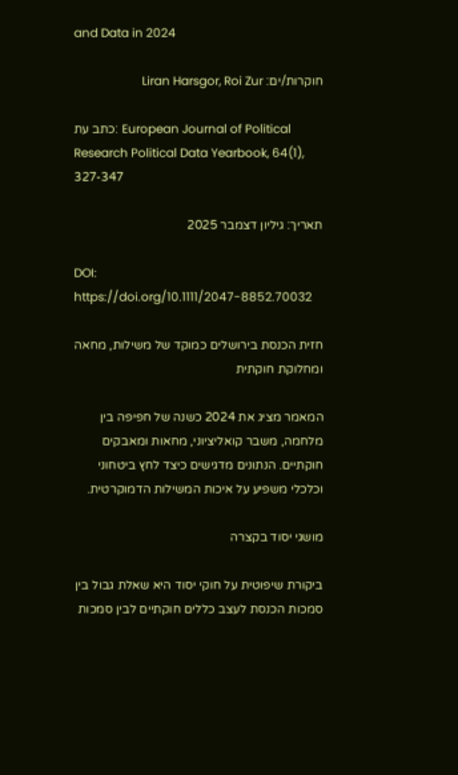and Data in 2024

חוקרות/ים: Liran Harsgor, Roi Zur

כתב עת: European Journal of Political Research Political Data Yearbook, 64(1), 327-347

תאריך: גיליון דצמבר 2025

DOI: https://doi.org/10.1111/2047-8852.70032

חזית הכנסת בירושלים כמוקד של משילות, מחאה ומחלוקת חוקתית

המאמר מציג את 2024 כשנה של חפיפה בין מלחמה, משבר קואליציוני, מחאות ומאבקים חוקתיים. הנתונים מדגישים כיצד לחץ ביטחוני וכלכלי משפיע על איכות המשילות הדמוקרטית.

מושגי יסוד בקצרה

ביקורת שיפוטית על חוקי יסוד היא שאלת גבול בין סמכות הכנסת לעצב כללים חוקתיים לבין סמכות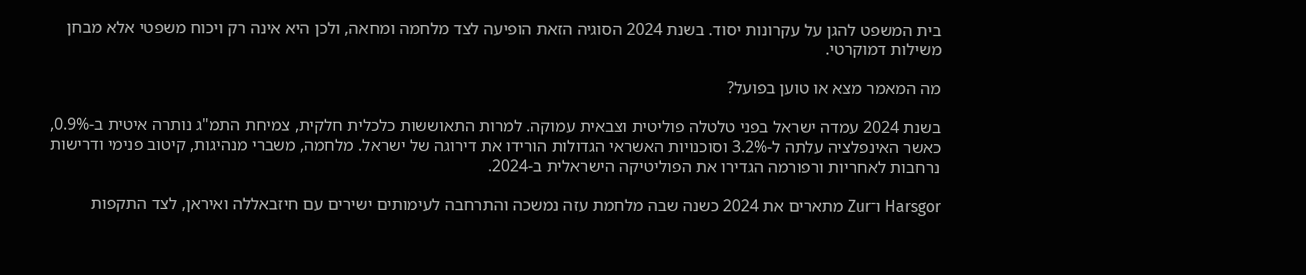בית המשפט להגן על עקרונות יסוד. בשנת 2024 הסוגיה הזאת הופיעה לצד מלחמה ומחאה, ולכן היא אינה רק ויכוח משפטי אלא מבחן משילות דמוקרטי.

מה המאמר מצא או טוען בפועל?

בשנת 2024 עמדה ישראל בפני טלטלה פוליטית וצבאית עמוקה. למרות התאוששות כלכלית חלקית, צמיחת התמ"ג נותרה איטית ב-0.9%, כאשר האינפלציה עלתה ל-3.2% וסוכנויות האשראי הגדולות הורידו את דירוגה של ישראל. מלחמה, משברי מנהיגות, קיטוב פנימי ודרישות נרחבות לאחריות ורפורמה הגדירו את הפוליטיקה הישראלית ב-2024.

Harsgor ו־Zur מתארים את 2024 כשנה שבה מלחמת עזה נמשכה והתרחבה לעימותים ישירים עם חיזבאללה ואיראן, לצד התקפות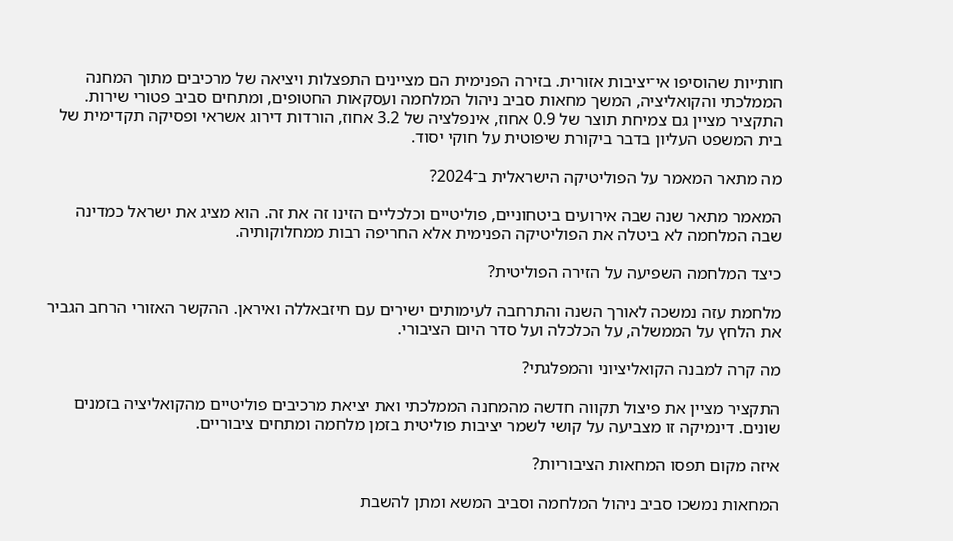חות׳יות שהוסיפו אי־יציבות אזורית. בזירה הפנימית הם מציינים התפצלות ויציאה של מרכיבים מתוך המחנה הממלכתי והקואליציה, המשך מחאות סביב ניהול המלחמה ועסקאות החטופים, ומתחים סביב פטורי שירות. התקציר מציין גם צמיחת תוצר של 0.9 אחוז, אינפלציה של 3.2 אחוז, הורדות דירוג אשראי ופסיקה תקדימית של בית המשפט העליון בדבר ביקורת שיפוטית על חוקי יסוד.

מה מתאר המאמר על הפוליטיקה הישראלית ב־2024?

המאמר מתאר שנה שבה אירועים ביטחוניים, פוליטיים וכלכליים הזינו זה את זה. הוא מציג את ישראל כמדינה שבה המלחמה לא ביטלה את הפוליטיקה הפנימית אלא החריפה רבות ממחלוקותיה.

כיצד המלחמה השפיעה על הזירה הפוליטית?

מלחמת עזה נמשכה לאורך השנה והתרחבה לעימותים ישירים עם חיזבאללה ואיראן. ההקשר האזורי הרחב הגביר את הלחץ על הממשלה, על הכלכלה ועל סדר היום הציבורי.

מה קרה למבנה הקואליציוני והמפלגתי?

התקציר מציין את פיצול תקווה חדשה מהמחנה הממלכתי ואת יציאת מרכיבים פוליטיים מהקואליציה בזמנים שונים. דינמיקה זו מצביעה על קושי לשמר יציבות פוליטית בזמן מלחמה ומתחים ציבוריים.

איזה מקום תפסו המחאות הציבוריות?

המחאות נמשכו סביב ניהול המלחמה וסביב המשא ומתן להשבת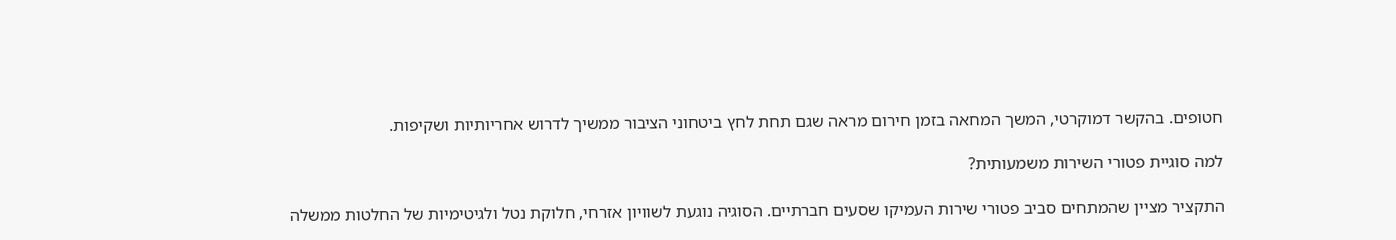חטופים. בהקשר דמוקרטי, המשך המחאה בזמן חירום מראה שגם תחת לחץ ביטחוני הציבור ממשיך לדרוש אחריותיות ושקיפות.

למה סוגיית פטורי השירות משמעותית?

התקציר מציין שהמתחים סביב פטורי שירות העמיקו שסעים חברתיים. הסוגיה נוגעת לשוויון אזרחי, חלוקת נטל ולגיטימיות של החלטות ממשלה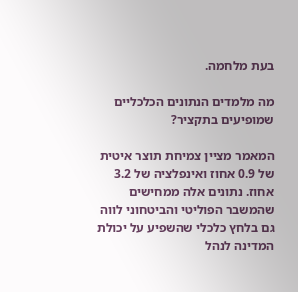בעת מלחמה.

מה מלמדים הנתונים הכלכליים שמופיעים בתקציר?

המאמר מציין צמיחת תוצר איטית של 0.9 אחוז ואינפלציה של 3.2 אחוז. נתונים אלה ממחישים שהמשבר הפוליטי והביטחוני לווה גם בלחץ כלכלי שהשפיע על יכולת המדינה לנהל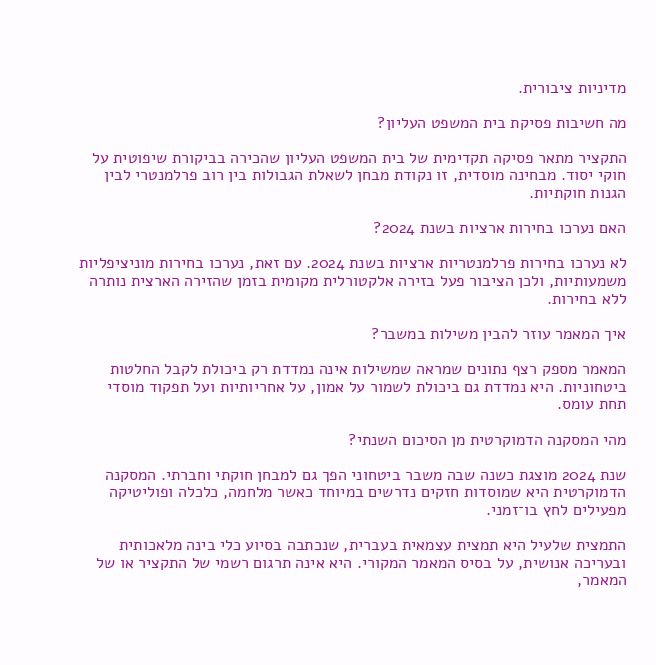מדיניות ציבורית.

מה חשיבות פסיקת בית המשפט העליון?

התקציר מתאר פסיקה תקדימית של בית המשפט העליון שהכירה בביקורת שיפוטית על חוקי יסוד. מבחינה מוסדית, זו נקודת מבחן לשאלת הגבולות בין רוב פרלמנטרי לבין הגנות חוקתיות.

האם נערכו בחירות ארציות בשנת 2024?

לא נערכו בחירות פרלמנטריות ארציות בשנת 2024. עם זאת, נערכו בחירות מוניציפליות משמעותיות, ולכן הציבור פעל בזירה אלקטורלית מקומית בזמן שהזירה הארצית נותרה ללא בחירות.

איך המאמר עוזר להבין משילות במשבר?

המאמר מספק רצף נתונים שמראה שמשילות אינה נמדדת רק ביכולת לקבל החלטות ביטחוניות. היא נמדדת גם ביכולת לשמור על אמון, על אחריותיות ועל תפקוד מוסדי תחת עומס.

מהי המסקנה הדמוקרטית מן הסיכום השנתי?

שנת 2024 מוצגת כשנה שבה משבר ביטחוני הפך גם למבחן חוקתי וחברתי. המסקנה הדמוקרטית היא שמוסדות חזקים נדרשים במיוחד כאשר מלחמה, כלכלה ופוליטיקה מפעילים לחץ בו־זמני.

התמצית שלעיל היא תמצית עצמאית בעברית, שנכתבה בסיוע כלי בינה מלאכותית ובעריכה אנושית, על בסיס המאמר המקורי. היא אינה תרגום רשמי של התקציר או של המאמר,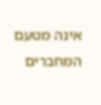אינה מטעם המחברים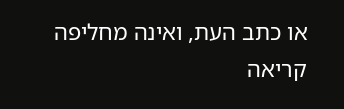או כתב העת, ואינה מחליפה קריאה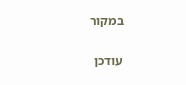במקור

עודכן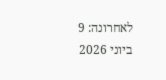לאחרונה: 9 ביוני 2026